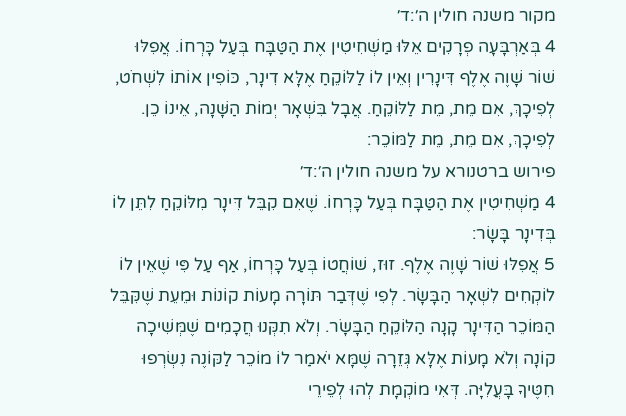מקור משנה חולין ה׳:ד׳
4 בְּאַרְבָּעָה פְרָקִים אֵלּוּ מַשְׁחִיטִין אֶת הַטַּבָּח בְּעַל כָּרְחוֹ. אֲפִלּוּ שׁוֹר שָׁוֶה אֶלֶף דִּינָרִין וְאֵין לוֹ לַלּוֹקֵחַ אֶלָּא דִינָר, כּוֹפִין אוֹתוֹ לִשְׁחֹט, לְפִיכָךְ, אִם מֵת, מֵת לַלּוֹקֵחַ. אֲבָל בִּשְׁאָר יְמוֹת הַשָּׁנָה, אֵינוֹ כֵן. לְפִיכָךְ, אִם מֵת, מֵת לַמּוֹכֵר:
פירוש ברטנורא על משנה חולין ה׳:ד׳
4 מַשְׁחִיטִין אֶת הַטַּבָּח בְּעַל כָּרְחוֹ. שֶׁאִם קִבֵּל דִּינָר מִלּוֹקֵחַ לִתֵּן לוֹ בְּדִינָר בָּשָׂר:
5 אֲפִלּוּ שׁוֹר שָׁוֶה אֶלֶף. זוּז, שׁוֹחֲטוֹ בְּעַל כָּרְחוֹ, אַף עַל פִּי שֶׁאֵין לוֹ לוֹקְחִים לִשְׁאָר הַבָּשָׂר. לְפִי שֶׁדְּבַר תּוֹרָה מָעוֹת קוֹנוֹת וּמֵעֵת שֶׁקִּבֵּל הַמּוֹכֵר הַדִּינָר קָנָה הַלּוֹקֵחַ הַבָּשָׂר. וְלֹא תִקְּנוּ חֲכָמִים שֶׁמְּשִׁיכָה קוֹנָה וְלֹא מָעוֹת אֶלָּא גְּזֵרָה שֶׁמָּא יֹאמַר לוֹ מוֹכֵר לַקּוֹנֶה נִשְׂרְפוּ חִטֶּיךָ בָּעֲלִיָּה. דְּאִי מוֹקְמָת לְהוּ לְפֵירֵי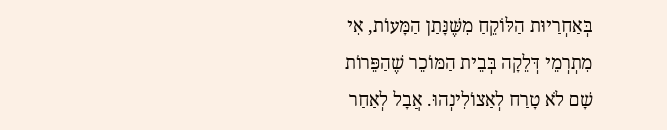בְּאַחְרַיוּת הַלּוֹקֵחַ מִשֶּׁנָּתַן הַמָּעוֹת, אִי מִתְרְמֵי דְּלֵקָה בְּבֵית הַמּוֹכֵר שֶׁהַפֵּרוֹת שָׁם לֹא טָרַח לְאַצוֹלִינְהוּ. אֲבָל לְאַחַר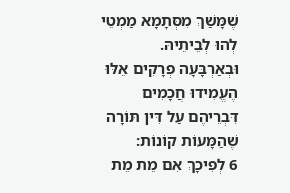שֶׁמָּשַׁךְ מִסְּתָמָא מַמְטֵי לְהוּ לְבֵיתֵיהּ. וּבְאַרְבָּעָה פְרָקִים אֵלּוּ הֶעֱמִידוּ חֲכָמִים דִּבְרֵיהֶם עַל דִּין תּוֹרָה שֶׁהַמָּעוֹת קוֹנוֹת:
6 לְפִיכָךְ אִם מֵת מֵת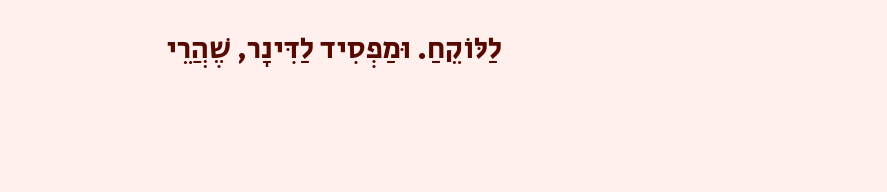לַלּוֹקֵחַ. וּמַפְסִיד לַדִּינָר, שֶׁהֲרֵי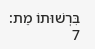בִּרְשׁוּתוֹ מֵת:
7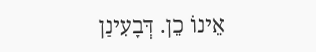אֵינוֹ כֵן. דְּבָעִינַן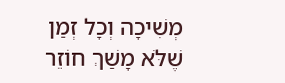מְשִׁיכָה וְכָל זְמַן שֶׁלֹּא מָשַׁךְ חוֹזֵר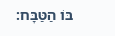בּוֹ הַטַּבָּח: